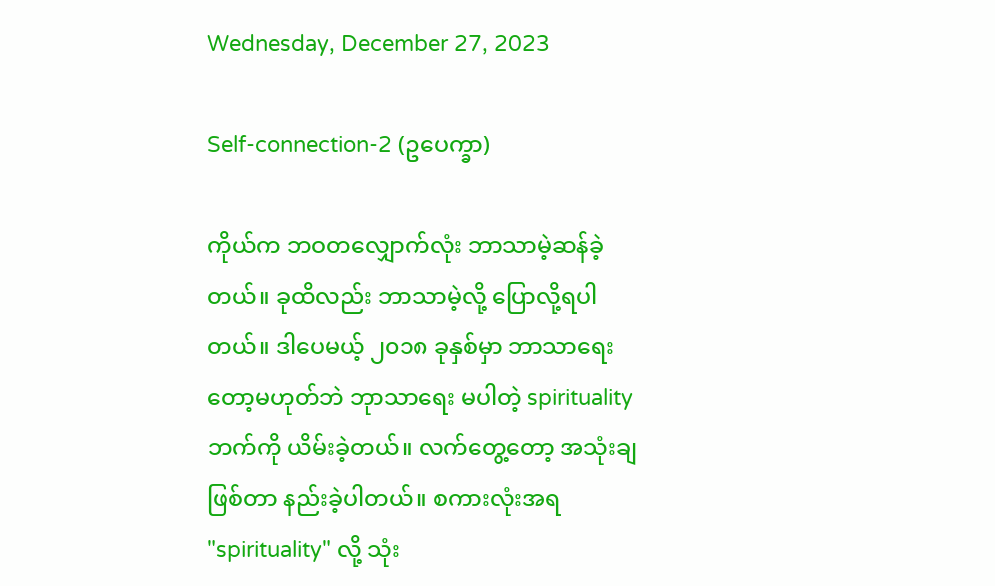Wednesday, December 27, 2023

Self-connection-2 (ဥပေက္ခာ)

ကိုယ်က ဘဝတလျှောက်လုံး ဘာသာမဲ့ဆန်ခဲ့တယ်။ ခုထိလည်း ဘာသာမဲ့လို့ ပြောလို့ရပါတယ်။ ဒါပေမယ့် ၂၀၁၈ ခုနှစ်မှာ ဘာသာရေးတော့မဟုတ်ဘဲ ဘုာသာရေး မပါတဲ့ spirituality ဘက်ကို ယိမ်းခဲ့တယ်။ လက်တွေ့တော့ အသုံးချဖြစ်တာ နည်းခဲ့ပါတယ်။ စကားလုံးအရ "spirituality" လို့ သုံး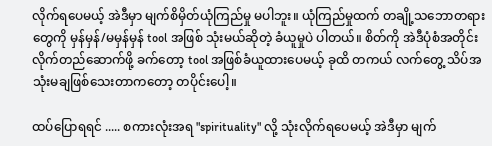လိုက်ရပေမယ့် အဲဒီမှာ မျက်စိမှိတ်ယုံကြည်မှု မပါဘူး။ ယုံကြည်မှုထက် တချို့သဘောတရားတွေကို မှန်မှန်/မမှန်မှန် tool အဖြစ် သုံးမယ်ဆိုတဲ့ ခံယူမှုပဲ ပါတယ်။ စိတ်ကို အဲဒီပုံစံအတိုင်း လိုက်တည်ဆောက်ဖို့ ခက်တော့ tool အဖြစ်ခံယူထားပေမယ့် ခုထိ တကယ် လက်တွေ့ သိပ်အသုံးမချဖြစ်သေးတာကတော့ တပိုင်းပေါ့။

ထပ်ပြောရရင် ..... စကားလုံးအရ "spirituality" လို့ သုံးလိုက်ရပေမယ့် အဲဒီမှာ မျက်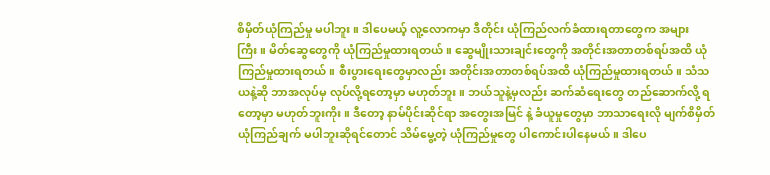စိမှိတ်ယုံကြည်မှု မပါဘူး။ ဒါပေမယ့် လူ့လောကမှာ ဒီတိုင်း ယုံကြည်လက်ခံထားရတာတွေက အများကြီး။ မိတ်ဆွေတွေကို ယုံကြည်မှုထားရတယ်။ ဆွေမျိုးသားချင်းတွေကို အတိုင်းအတာတစ်ရပ်အထိ ယုံကြည်မှုထားရတယ်။ စီးပွားရေးတွေမှာလည်း အတိုင်းအတာတစ်ရပ်အထိ ယုံကြည်မှုထားရတယ်။ သံသယနဲ့ဆို ဘာအလုပ်မှ လုပ်လို့ရတော့မှာ မဟုတ်ဘူး။ ဘယ်သူနဲ့မှလည်း ဆက်ဆံရေးတွေ တည်ဆောက်လို့ ရတော့မှာ မဟုတ်ဘူးကိုး။ ဒီတော့ နာမ်ပိုင်းဆိုင်ရာ အတွေးအမြင် နဲ့ ခံယူမှုတွေမှာ ဘာသာရေးလို မျက်စိမှိတ်ယုံကြည်ချက် မပါဘူးဆိုရင်တောင် သိမ်မွေ့တဲ့ ယုံကြည်မှုတွေ ပါကောင်းပါနေမယ်။ ဒါပေ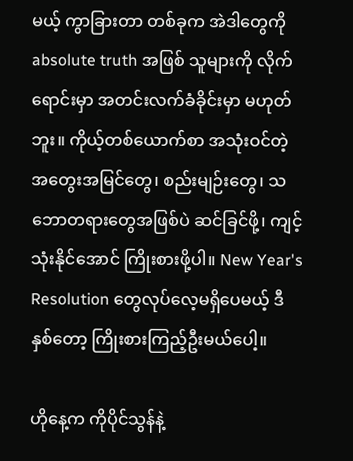မယ့် ကွာခြားတာ တစ်ခုက အဲဒါတွေကို absolute truth အဖြစ် သူများကို လိုက်ရောင်းမှာ အတင်းလက်ခံခိုင်းမှာ မဟုတ်ဘူး။ ကိုယ့်တစ်ယောက်စာ အသုံးဝင်တဲ့ အတွေးအမြင်တွေ၊ စည်းမျဉ်းတွေ၊ သဘောတရားတွေအဖြစ်ပဲ ဆင်ခြင်ဖို့၊ ကျင့်သုံးနိုင်အောင် ကြိုးစားဖို့ပါ။ New Year's Resolution တွေလုပ်လေ့မရှိပေမယ့် ဒီနှစ်တော့ ကြိုးစားကြည့်ဦးမယ်ပေါ့။

ဟိုနေ့က ကိုပိုင်သွန်နဲ့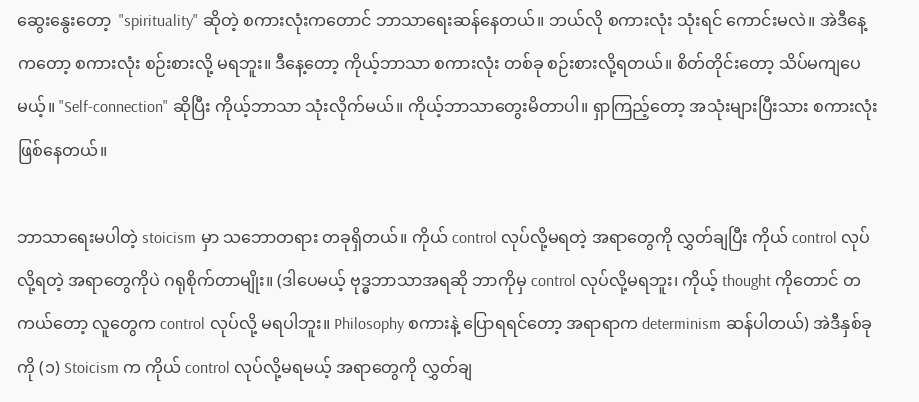ဆွေးနွေးတော့  "spirituality" ဆိုတဲ့ စကားလုံးကတောင် ဘာသာရေးဆန်နေတယ်။ ဘယ်လို စကားလုံး သုံးရင် ကောင်းမလဲ။ အဲဒီနေ့ကတော့ စကားလုံး စဉ်းစားလို့ မရဘူး။ ဒီနေ့တော့ ကိုယ့်ဘာသာ စကားလုံး တစ်ခု စဉ်းစားလို့ရတယ်။ စိတ်တိုင်းတော့ သိပ်မကျပေမယ့်။ "Self-connection" ဆိုပြီး ကိုယ့်ဘာသာ သုံးလိုက်မယ်။ ကိုယ့်ဘာသာတွေးမိတာပါ။ ရှာကြည့်တော့ အသုံးများပြီးသား စကားလုံးဖြစ်နေတယ်။

ဘာသာရေးမပါတဲ့ stoicism မှာ သဘောတရား တခုရှိတယ်။ ကိုယ် control လုပ်လို့မရတဲ့ အရာတွေကို လွှတ်ချပြီး ကိုယ် control လုပ်လို့ရတဲ့ အရာတွေကိုပဲ ဂရုစိုက်တာမျိုး။ (ဒါပေမယ့် ဗုဒ္ဓဘာသာအရဆို ဘာကိုမှ control လုပ်လို့မရဘူး၊ ကိုယ့် thought ကိုတောင် တကယ်တော့ လူတွေက control လုပ်လို့ မရပါဘူး။ Philosophy စကားနဲ့ ပြောရရင်တော့ အရာရာက determinism ဆန်ပါတယ်) အဲဒီနှစ်ခုကို (၁) Stoicism က ကိုယ် control လုပ်လို့မရမယ့် အရာတွေကို လွှတ်ချ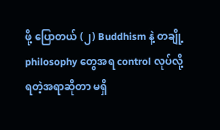ဖို့ ပြောတယ် (၂) Buddhism နဲ့ တချို့ philosophy တွေအရ control လုပ်လို့ ရတဲ့အရာဆိုတာ မရှိ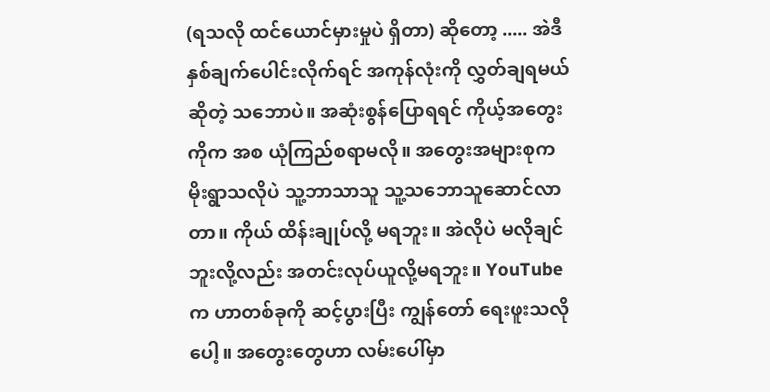(ရသလို ထင်ယောင်မှားမှုပဲ ရှိတာ) ဆိုတော့ ..... အဲဒီနှစ်ချက်ပေါင်းလိုက်ရင် အကုန်လုံးကို လွှတ်ချရမယ်ဆိုတဲ့ သဘောပဲ။ အဆုံးစွန်ပြောရရင် ကိုယ့်အတွေးကိုက အစ ယုံကြည်စရာမလို။ အတွေးအများစုက မိုးရွာသလိုပဲ သူ့ဘာသာသူ သူ့သဘောသူဆောင်လာတာ။ ကိုယ် ထိန်းချုပ်လို့ မရဘူး။ အဲလိုပဲ မလိုချင်ဘူးလို့လည်း အတင်းလုပ်ယူလို့မရဘူး။ YouTube က ဟာတစ်ခုကို ဆင့်ပွားပြီး ကျွန်တော် ရေးဖူးသလိုပေါ့။ အတွေးတွေဟာ လမ်းပေါ်မှာ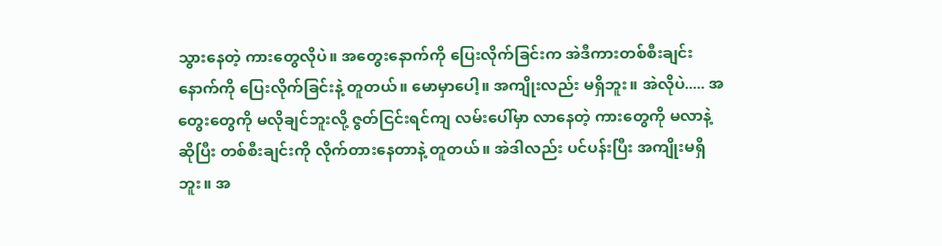သွားနေတဲ့ ကားတွေလိုပဲ။ အတွေးနောက်ကို ပြေးလိုက်ခြင်းက အဲဒီကားတစ်စီးချင်း နောက်ကို ပြေးလိုက်ခြင်းနဲ့ တူတယ်။ မောမှာပေါ့။ အကျိုးလည်း မရှိဘူး။ အဲလိုပဲ..... အတွေးတွေကို မလိုချင်ဘူးလို့ ဇွတ်ငြင်းရင်ကျ လမ်းပေါ်မှာ လာနေတဲ့ ကားတွေကို မလာနဲ့ဆိုပြီး တစ်စီးချင်းကို လိုက်တားနေတာနဲ့ တူတယ်။ အဲဒါလည်း ပင်ပန်းပြီး အကျိုးမရှိဘူး။ အ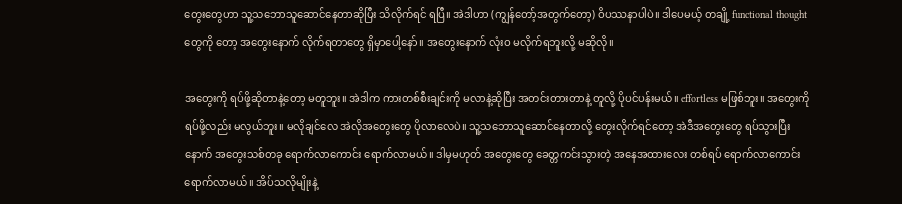တွေးတွေဟာ သူ့သဘောသူဆောင်နေတာဆိုပြီး သိလိုက်ရင် ရပြီ။ အဲဒါဟာ (ကျွန်တော့်အတွက်တော့) ဝိပဿနာပါပဲ။ ဒါပေမယ့် တချို့ functional thought တွေကို တော့ အတွေးနောက် လိုက်ရတာတွေ ရှိမှာပေါ့နော်။ အတွေးနောက် လုံးဝ မလိုက်ရဘူးလို့ မဆိုလို။

အတွေးကို ရပ်ဖို့ဆိုတာနဲ့တော့ မတူဘူး။ အဲဒါက ကားတစ်စီးချင်းကို မလာနဲ့ဆိုပြီး အတင်းတားတာနဲ့ တူလို့ ပိုပင်ပန်းမယ်။ effortless မဖြစ်ဘူး။ အတွေးကို ရပ်ဖို့လည်း မလွယ်ဘူး။ မလိုချင်လေ အဲလိုအတွေးတွေ ပိုလာလေပဲ။ သူ့သဘောသူဆောင်နေတာလို့ တွေးလိုက်ရင်တော့ အဲဒီအတွေးတွေ ရပ်သွားပြီး နောက် အတွေးသစ်တခု ရောက်လာကောင်း ရောက်လာမယ်။ ဒါမှမဟုတ် အတွေးတွေ ခေတ္တကင်းသွားတဲ့ အနေအထားလေး တစ်ရပ် ရောက်လာကောင်း ရောက်လာမယ်။ အိပ်သလိုမျိုးနဲ့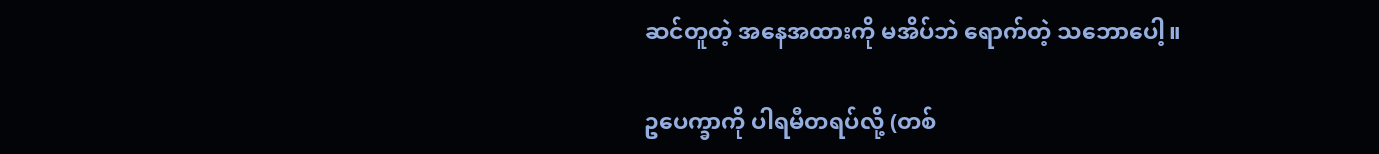ဆင်တူတဲ့ အနေအထားကို မအိပ်ဘဲ ရောက်တဲ့ သဘောပေါ့။

ဥပေက္ခာကို ပါရမီတရပ်လို့ (တစ်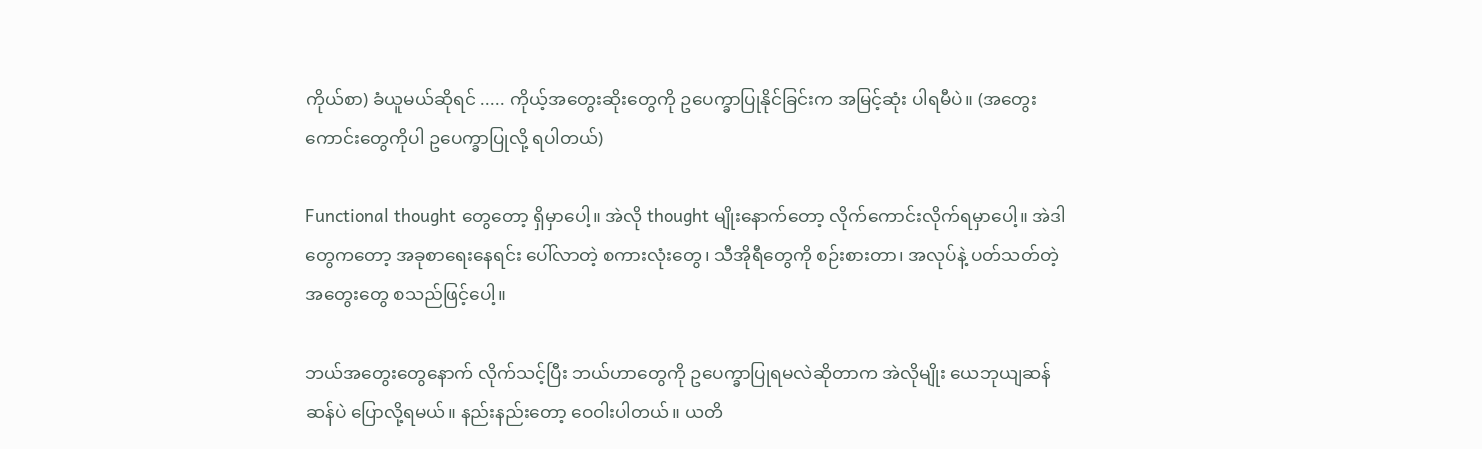ကိုယ်စာ) ခံယူမယ်ဆိုရင် ..... ကိုယ့်အတွေးဆိုးတွေကို ဥပေက္ခာပြုနိုင်ခြင်းက အမြင့်ဆုံး ပါရမီပဲ။ (အတွေးကောင်းတွေကိုပါ ဥပေက္ခာပြုလို့ ရပါတယ်)

Functional thought တွေတော့ ရှိမှာပေါ့။ အဲလို thought မျိုးနောက်တော့ လိုက်ကောင်းလိုက်ရမှာပေါ့။ အဲဒါတွေကတော့ အခုစာရေးနေရင်း ပေါ်လာတဲ့ စကားလုံးတွေ၊ သီအိုရီတွေကို စဉ်းစားတာ၊ အလုပ်နဲ့ ပတ်သတ်တဲ့ အတွေးတွေ စသည်ဖြင့်ပေါ့။

ဘယ်အတွေးတွေနောက် လိုက်သင့်ပြီး ဘယ်ဟာတွေကို ဥပေက္ခာပြုရမလဲဆိုတာက အဲလိုမျိုး ယေဘုယျဆန်ဆန်ပဲ ပြောလို့ရမယ်။ နည်းနည်းတော့ ဝေဝါးပါတယ်။ ယတိ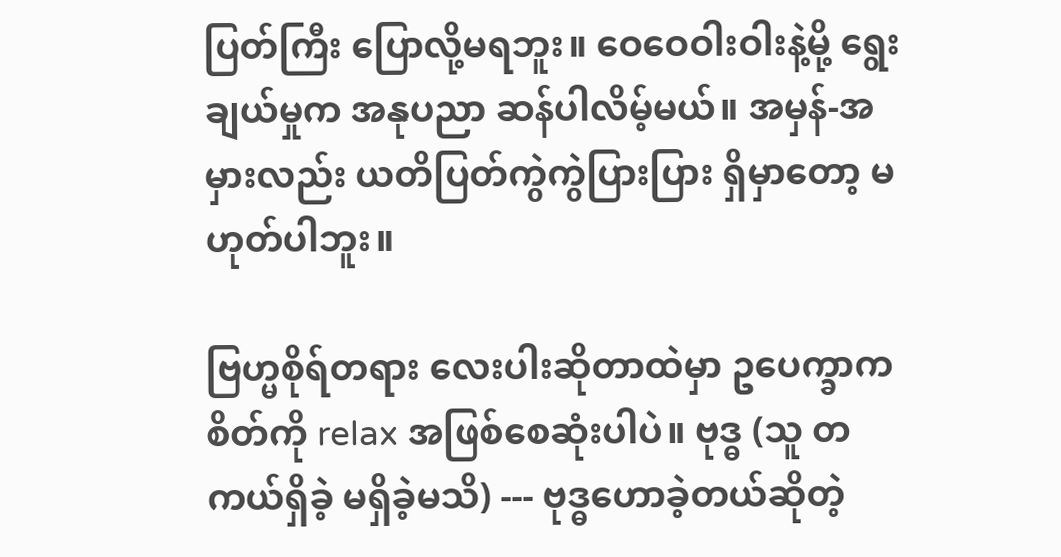ပြတ်ကြီး ပြောလို့မရဘူး။ ဝေဝေဝါးဝါးနဲ့မို့ ရွေးချယ်မှုက အနုပညာ ဆန်ပါလိမ့်မယ်။ အမှန်-အမှားလည်း ယတိပြတ်ကွဲကွဲပြားပြား ရှိမှာတော့ မဟုတ်ပါဘူး။

ဗြဟ္မစိုရ်တရား လေးပါးဆိုတာထဲမှာ ဥပေက္ခာက စိတ်ကို relax အဖြစ်စေဆုံးပါပဲ။ ဗုဒ္ဓ (သူ တကယ်ရှိခဲ့ မရှိခဲ့မသိ) --- ဗုဒ္ဓဟောခဲ့တယ်ဆိုတဲ့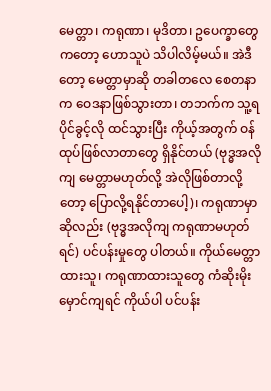မေတ္တာ၊ ကရုဏာ၊ မုဒိတာ၊ ဥပေက္ခာတွေကတော့ ဟောသူပဲ သိပါလိမ့်မယ်။ အဲဒီတော့ မေတ္တာမှာဆို တခါတလေ စေတနာက ဝေဒနာဖြစ်သွားတာ၊ တဘက်က သူ့ရပိုင်ခွင့်လို ထင်သွားပြီး ကိုယ့်အတွက် ဝန်ထုပ်ဖြစ်လာတာတွေ ရှိနိုင်တယ် (ဗုဒ္ဓအလိုကျ မေတ္တာမဟုတ်လို့ အဲလိုဖြစ်တာလို့တော့ ပြောလို့ရနိုင်တာပေါ့)၊ ကရုဏာမှာဆိုလည်း (ဗုဒ္ဓအလိုကျ ကရုဏာမဟုတ်ရင်) ပင်ပန်းမှုတွေ ပါတယ်။ ကိုယ်မေတ္တာထားသူ၊ ကရုဏာထားသူတွေ ကံဆိုးမိုးမှောင်ကျရင် ကိုယ်ပါ ပင်ပန်း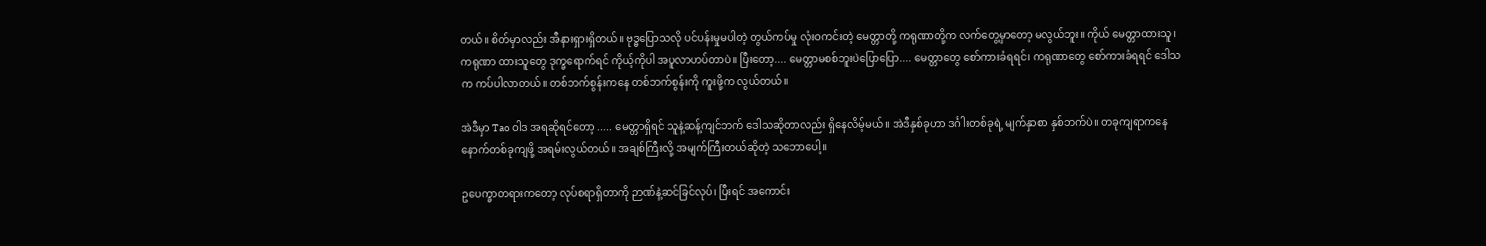တယ်။ စိတ်မှာလည်း အီနားရှားရှိတယ်။ ဗုဒ္ဓပြောသလို ပင်ပန်းမှုမပါတဲ့ တွယ်ကပ်မှု လုံးဝကင်းတဲ့ မေတ္တာတို့ ကရုဏာတို့က လက်တွေ့မှာတော့ မလွယ်ဘူး။ ကိုယ် မေတ္တာထားသူ၊ ကရုဏာ ထားသူတွေ ဒုက္ခရောက်ရင် ကိုယ့်ကိုပါ အပူလာဟပ်တာပဲ။ ပြီးတော့.... မေတ္တာမစစ်ဘူးပဲပြောပြော.... မေတ္တာတွေ စော်ကားခံရရင်၊ ကရုဏာတွေ စော်ကားခံရရင် ဒေါသက ကပ်ပါလာတယ်။ တစ်ဘက်စွန်းကနေ တစ်ဘက်စွန်းကို ကူးဖို့က လွယ်တယ်။

အဲဒီမှာ Tao ဝါဒ အရဆိုရင်တော့ ..... မေတ္တာရှိရင် သူနဲ့ဆန့်ကျင်ဘက် ဒေါသဆိုတာလည်း ရှိနေလိမ့်မယ်။ အဲဒီနှစ်ခုဟာ ဒင်္ဂါးတစ်ခုရဲ့ မျက်နှာစာ နှစ်ဘက်ပဲ။ တခုကျရာကနေ နောက်တစ်ခုကျဖို့ အရမ်းလွယ်တယ်။ အချစ်ကြီးလို့ အမျက်ကြီးတယ်ဆိုတဲ့ သဘောပေါ့။

ဥပေက္ခာတရားကတော့ လုပ်စရာရှိတာကို ဉာဏ်နဲ့ဆင်ခြင်လုပ်၊ ပြီးရင် အကောင်း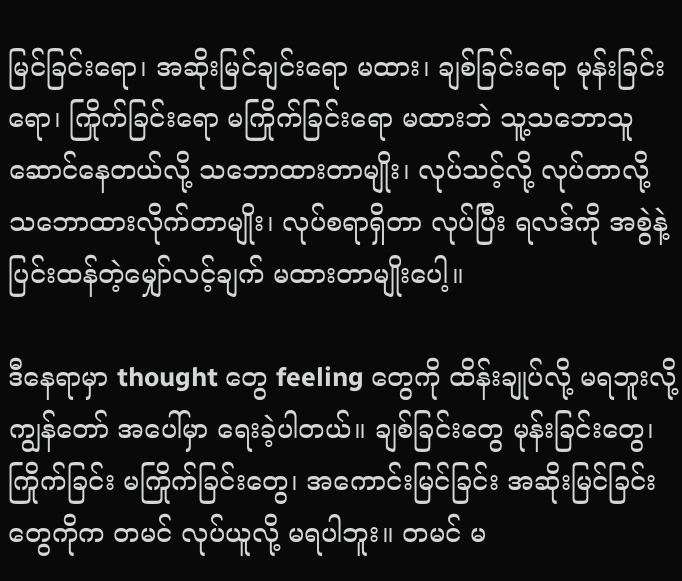မြင်ခြင်းရော၊ အဆိုးမြင်ချင်းရော မထား၊ ချစ်ခြင်းရော မုန်းခြင်းရော၊ ကြိုက်ခြင်းရော မကြိုက်ခြင်းရော မထားဘဲ သူ့သဘောသူဆောင်နေတယ်လို့ သဘောထားတာမျိုး၊ လုပ်သင့်လို့ လုပ်တာလို့ သဘောထားလိုက်တာမျိုး၊ လုပ်စရာရှိတာ လုပ်ပြီး ရလဒ်ကို အစွဲနဲ့ ပြင်းထန်တဲ့မျှော်လင့်ချက် မထားတာမျိုးပေါ့။

ဒီနေရာမှာ thought တွေ feeling တွေကို ထိန်းချုပ်လို့ မရဘူးလို့ ကျွန်တော် အပေါ်မှာ ရေးခဲ့ပါတယ်။ ချစ်ခြင်းတွေ မုန်းခြင်းတွေ၊ ကြိုက်ခြင်း မကြိုက်ခြင်းတွေ၊ အကောင်းမြင်ခြင်း အဆိုးမြင်ခြင်းတွေကိုက တမင် လုပ်ယူလို့ မရပါဘူး။ တမင် မ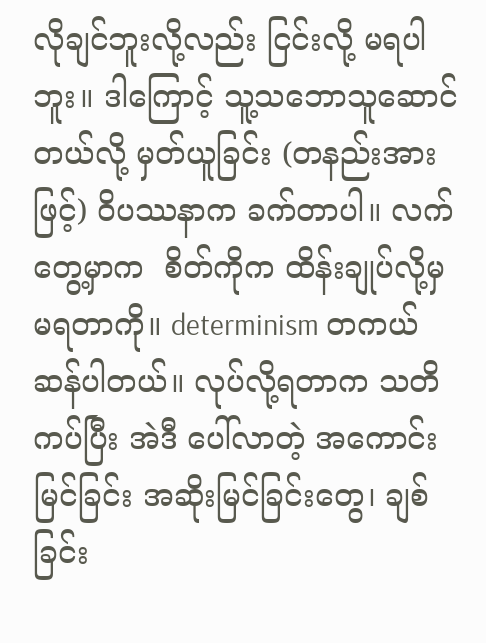လိုချင်ဘူးလို့လည်း ငြင်းလို့ မရပါဘူး။ ဒါကြောင့် သူ့သဘောသူဆောင်တယ်လို့ မှတ်ယူခြင်း (တနည်းအားဖြင့်) ဝိပဿနာက ခက်တာပါ။ လက်တွေ့မှာက  စိတ်ကိုက ထိန်းချုပ်လို့မှ မရတာကို။ determinism တကယ်ဆန်ပါတယ်။ လုပ်လို့ရတာက သတိကပ်ပြီး အဲဒီ ပေါ်လာတဲ့ အကောင်းမြင်ခြင်း အဆိုးမြင်ခြင်းတွေ၊ ချစ်ခြင်း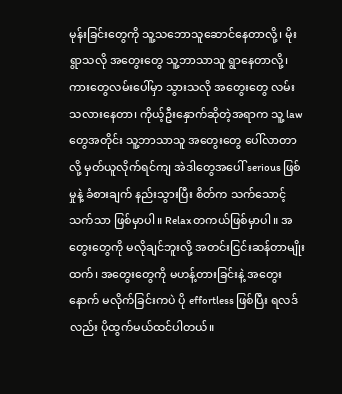မုန်းခြင်းတွေကို သူ့သဘောသူဆောင်နေတာလို့၊ မိုးရွာသလို အတွေးတွေ သူ့ဘာသာသူ ရွာနေတာလို့၊ ကားတွေလမ်းပေါ်မှာ သွားသလို အတွေးတွေ လမ်းသလားနေတာ၊ ကိုယ့်ဦးနှောက်ဆိုတဲ့အရာက သူ့ law တွေအတိုင်း သူ့ဘာသာသူ အတွေးတွေ ပေါ်လာတာလို့ မှတ်ယူလိုက်ရင်ကျ အဲဒါတွေအပေါ် serious ဖြစ်မှုနဲ့ ခံစားချက် နည်းသွားပြီး စိတ်က သက်သောင့်သက်သာ ဖြစ်မှာပါ။ Relax တကယ်ဖြစ်မှာပါ။ အတွေးတွေကို မလိုချင်ဘူးလို့ အတင်းငြင်းဆန်တာမျိုးထက်၊ အတွေးတွေကို မဟန့်တားခြင်းနဲ့ အတွေးနောက် မလိုက်ခြင်းကပဲ ပို effortless ဖြစ်ပြီး ရလဒ်လည်း ပိုထွက်မယ်ထင်ပါတယ်။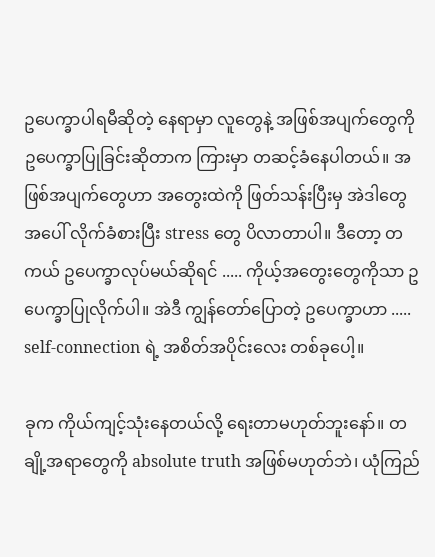ဥပေက္ခာပါရမီဆိုတဲ့ နေရာမှာ လူတွေနဲ့ အဖြစ်အပျက်တွေကို ဥပေက္ခာပြုခြင်းဆိုတာက ကြားမှာ တဆင့်ခံနေပါတယ်။ အဖြစ်အပျက်တွေဟာ အတွေးထဲကို ဖြတ်သန်းပြီးမှ အဲဒါတွေအပေါ် လိုက်ခံစားပြီး stress တွေ ပိလာတာပါ။ ဒီတော့ တကယ် ဥပေက္ခာလုပ်မယ်ဆိုရင် ..... ကိုယ့်အတွေးတွေကိုသာ ဥပေက္ခာပြုလိုက်ပါ။ အဲဒီ ကျွန်တော်ပြောတဲ့ ဥပေက္ခာဟာ ..... self-connection ရဲ့ အစိတ်အပိုင်းလေး တစ်ခုပေါ့။

ခုက ကိုယ်ကျင့်သုံးနေတယ်လို့ ရေးတာမဟုတ်ဘူးနော်။ တချို့အရာတွေကို absolute truth အဖြစ်မဟုတ်ဘဲ၊ ယုံကြည်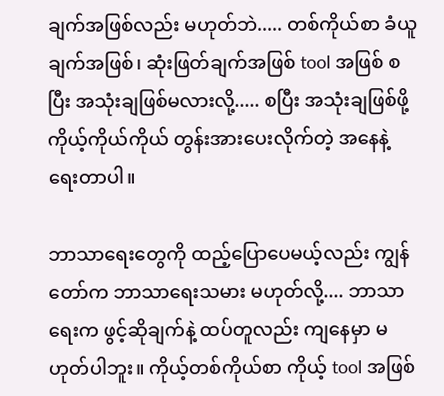ချက်အဖြစ်လည်း မဟုတ်ဘဲ..... တစ်ကိုယ်စာ ခံယူချက်အဖြစ်၊ ဆုံးဖြတ်ချက်အဖြစ် tool အဖြစ် စပြီး အသုံးချဖြစ်မလားလို့..... စပြီး အသုံးချဖြစ်ဖို့ ကိုယ့်ကိုယ်ကိုယ် တွန်းအားပေးလိုက်တဲ့ အနေနဲ့ ရေးတာပါ။

ဘာသာရေးတွေကို ထည့်ပြောပေမယ့်လည်း ကျွန်တော်က ဘာသာရေးသမား မဟုတ်လို့.... ဘာသာရေးက ဖွင့်ဆိုချက်နဲ့ ထပ်တူလည်း ကျနေမှာ မဟုတ်ပါဘူး။ ကိုယ့်တစ်ကိုယ်စာ ကိုယ့် tool အဖြစ်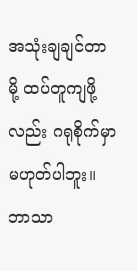အသုံးချချင်တာမို့ ထပ်တူကျဖို့လည်း ဂရုစိုက်မှာ မဟုတ်ပါဘူး။ ဘာသာ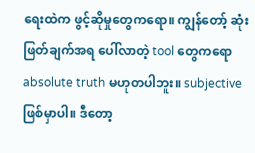ရေးထဲက ဖွင့်ဆိုမှုတွေကရော။ ကျွန်တော့် ဆုံးဖြတ်ချက်အရ ပေါ်လာတဲ့ tool တွေကရော absolute truth မဟုတပါဘူး။ subjective ဖြစ်မှာပါ။ ဒီတော့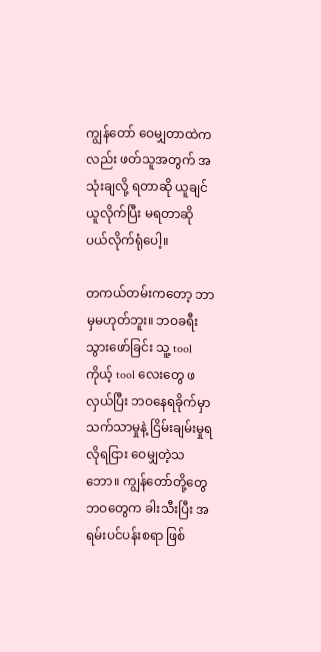ကျွန်တော် ဝေမျှတာထဲကလည်း ဖတ်သူအတွက် အသုံးချလို့ ရတာဆို ယူချင်ယူလိုက်ပြီး မရတာဆို ပယ်လိုက်ရုံပေါ့။

တကယ်တမ်းကတော့ ဘာမှမဟုတ်ဘူး။ ဘဝခရီးသွားဖော်ခြင်း သူ့ tool ကိုယ့် tool လေးတွေ ဖလှယ်ပြီး ဘဝနေရခိုက်မှာ သက်သာမှုနဲ့ ငြိမ်းချမ်းမှုရလိုရငြား ဝေမျှတဲ့သဘော။ ကျွန်တော်တို့တွေ ဘဝတွေက ခါးသီးပြီး အရမ်းပင်ပန်းစရာ ဖြစ်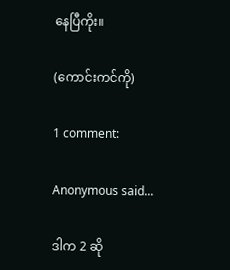နေပြီကိုး။

(ကောင်းကင်ကို)

1 comment:

Anonymous said...

ဒါက 2 ဆို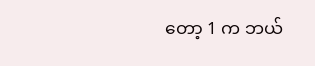တော့ 1 က ဘယ်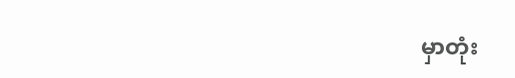မှာတုံး